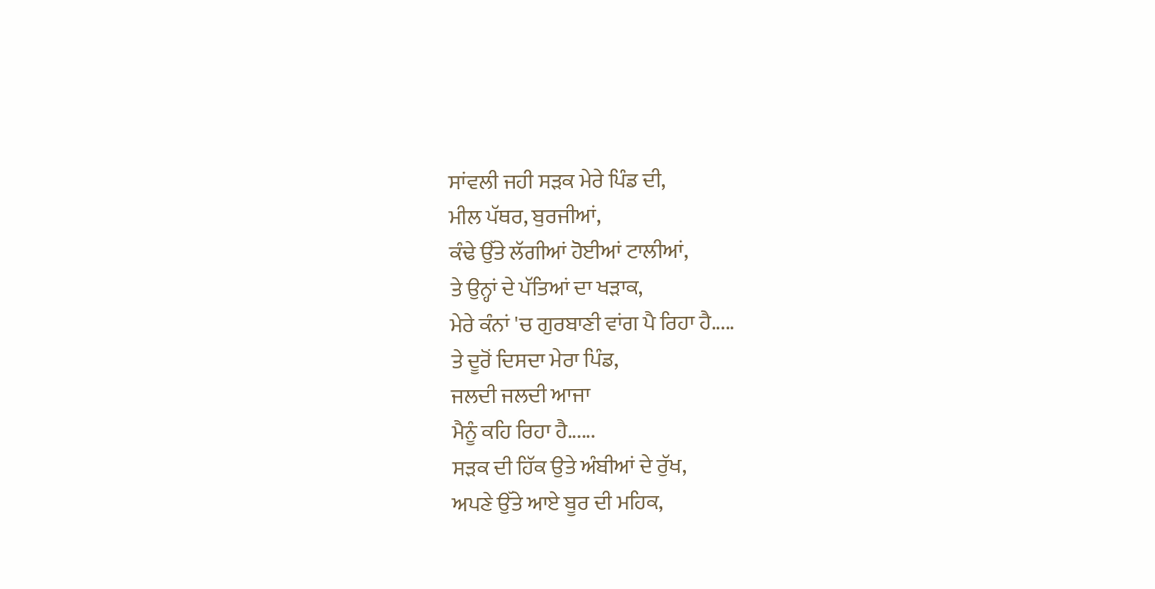ਸਾਂਵਲੀ ਜਹੀ ਸੜਕ ਮੇਰੇ ਪਿੰਡ ਦੀ,
ਮੀਲ ਪੱਥਰ, ਬੁਰਜੀਆਂ,
ਕੰਢੇ ਉੱਤੇ ਲੱਗੀਆਂ ਹੋਈਆਂ ਟਾਲੀਆਂ,
ਤੇ ਉਨ੍ਹਾਂ ਦੇ ਪੱਤਿਆਂ ਦਾ ਖੜਾਕ,
ਮੇਰੇ ਕੰਨਾਂ 'ਚ ਗੁਰਬਾਣੀ ਵਾਂਗ ਪੈ ਰਿਹਾ ਹੈ.....
ਤੇ ਦੂਰੋਂ ਦਿਸਦਾ ਮੇਰਾ ਪਿੰਡ,
ਜਲਦੀ ਜਲਦੀ ਆਜਾ
ਮੈਨੂੰ ਕਹਿ ਰਿਹਾ ਹੈ......
ਸੜਕ ਦੀ ਹਿੱਕ ਉਤੇ ਅੰਬੀਆਂ ਦੇ ਰੁੱਖ,
ਅਪਣੇ ਉੱਤੇ ਆਏ ਬੂਰ ਦੀ ਮਹਿਕ,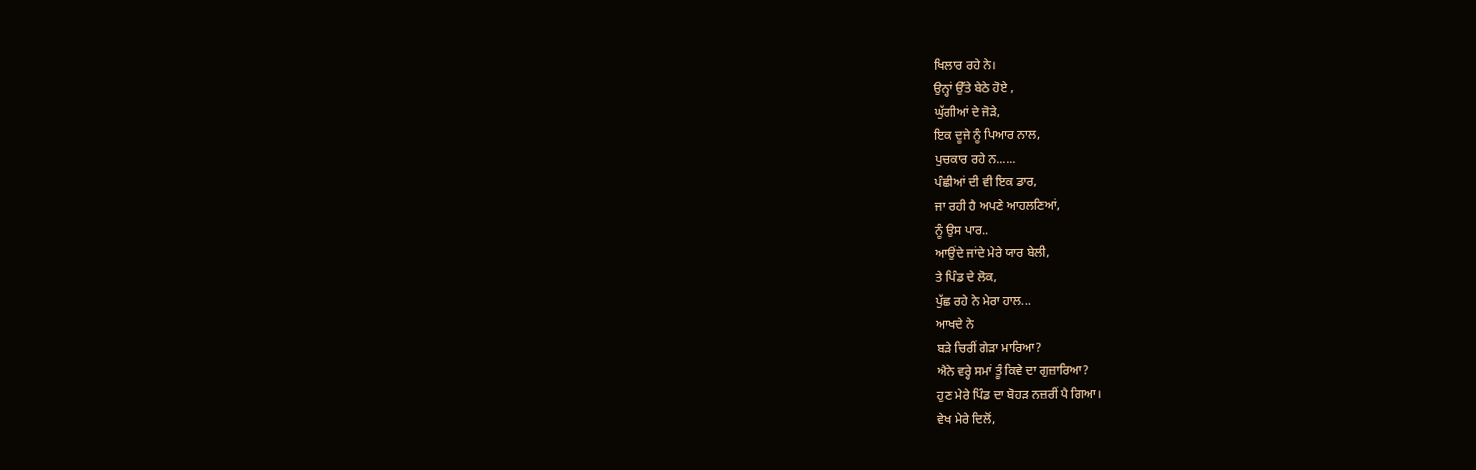ਖਿਲਾਰ ਰਹੇ ਨੇ।
ਉਨ੍ਹਾਂ ਉੱਤੇ ਬੇਠੇ ਹੋਏ ,
ਘੁੱਗੀਆਂ ਦੇ ਜੋੜੇ,
ਇਕ ਦੂਜੇ ਨੂੰ ਪਿਆਰ ਨਾਲ,
ਪੁਚਕਾਰ ਰਹੇ ਨ......
ਪੰਛੀਆਂ ਦੀ ਵੀ ਇਕ ਡਾਰ,
ਜਾ ਰਹੀ ਹੈ ਅਪਣੇ ਆਹਲਣਿਆਂ,
ਨੂੰ ਉਸ ਪਾਰ..
ਆਉਂਦੇ ਜਾਂਦੇ ਮੇਰੇ ਯਾਰ ਬੇਲੀ,
ਤੇ ਪਿੰਡ ਦੇ ਲੋਕ,
ਪੁੱਛ ਰਹੇ ਨੇ ਮੇਰਾ ਹਾਲ...
ਆਖਦੇ ਨੇ
ਬੜੇ ਚਿਰੀਂ ਗੇੜਾ ਮਾਰਿਆ?
ਐਨੇ ਵਰ੍ਹੇ ਸਮਾਂ ਤੂੰ ਕਿਵੇ ਦਾ ਗੁਜ਼ਾਰਿਆ?
ਹੁਣ ਮੇਰੇ ਪਿੰਡ ਦਾ ਬੋਹੜ ਨਜ਼ਰੀਂ ਪੈ ਗਿਆ।
ਵੇਖ ਮੇਰੇ ਦਿਲੋਂ,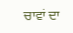ਚਾਵਾਂ ਦਾ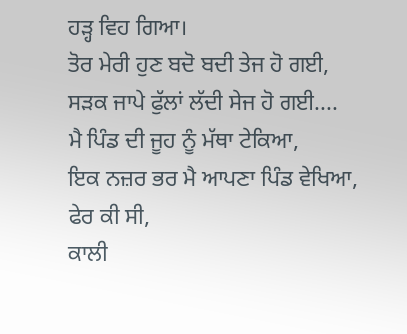ਹੜ੍ਹ ਵਿਹ ਗਿਆ।
ਤੋਰ ਮੇਰੀ ਹੁਣ ਬਦੋ ਬਦੀ ਤੇਜ ਹੋ ਗਈ,
ਸੜਕ ਜਾਪੇ ਫੁੱਲਾਂ ਲੱਦੀ ਸੇਜ ਹੋ ਗਈ....
ਮੈ ਪਿੰਡ ਦੀ ਜੂਹ ਨੂੰ ਮੱਥਾ ਟੇਕਿਆ,
ਇਕ ਨਜ਼ਰ ਭਰ ਮੈ ਆਪਣਾ ਪਿੰਡ ਵੇਖਿਆ,
ਫੇਰ ਕੀ ਸੀ,
ਕਾਲੀ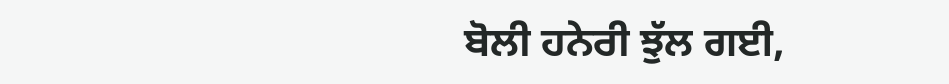ਬੋਲੀ ਹਨੇਰੀ ਝੁੱਲ ਗਈ,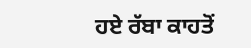ਹਏ ਰੱਬਾ ਕਾਹਤੋਂ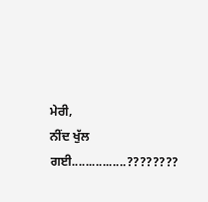ਮੇਰੀ,
ਨੀਂਦ ਖੁੱਲ ਗਈ................????????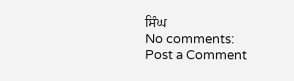ਸਿੰਘ
No comments:
Post a Comment